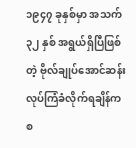၁၉၄၇ ခုနှစ်မှာ အသက် ၃၂ နှစ် အရွယ်ရှိပြီဖြစ်တဲ့ ဗိုလ်ချုပ်အောင်ဆန်း လုပ်ကြံခံလိုက်ရချိန်ကစ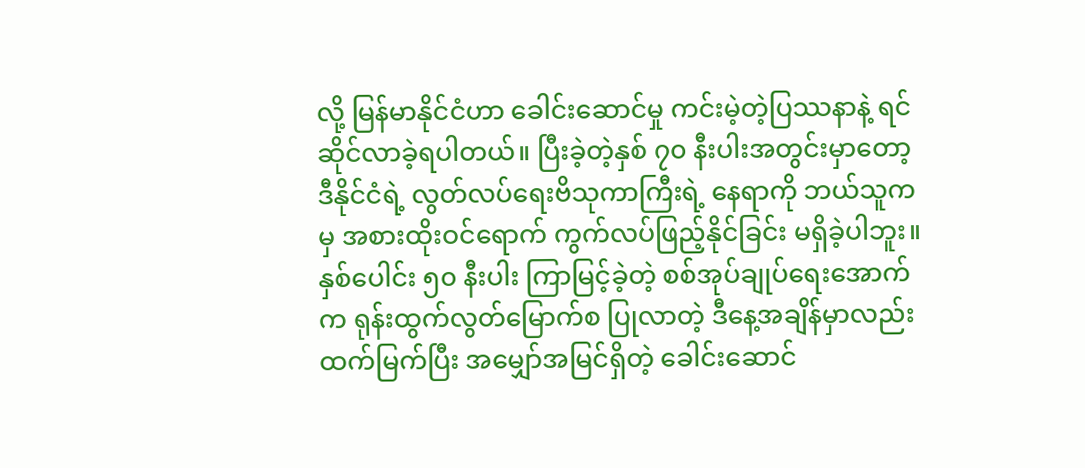လို့ မြန်မာနိုင်ငံဟာ ခေါင်းဆောင်မှု ကင်းမဲ့တဲ့ပြဿနာနဲ့ ရင်ဆိုင်လာခဲ့ရပါတယ်။ ပြီးခဲ့တဲ့နှစ် ၇၀ နီးပါးအတွင်းမှာတော့ ဒီနိုင်ငံရဲ့ လွတ်လပ်ရေးဗိသုကာကြီးရဲ့ နေရာကို ဘယ်သူကမှ အစားထိုးဝင်ရောက် ကွက်လပ်ဖြည့်နိုင်ခြင်း မရှိခဲ့ပါဘူး။
နှစ်ပေါင်း ၅၀ နီးပါး ကြာမြင့်ခဲ့တဲ့ စစ်အုပ်ချုပ်ရေးအောက်က ရုန်းထွက်လွတ်မြောက်စ ပြုလာတဲ့ ဒီနေ့အချိန်မှာလည်း ထက်မြက်ပြီး အမျှော်အမြင်ရှိတဲ့ ခေါင်းဆောင်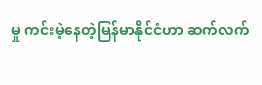မှု ကင်းမဲ့နေတဲ့မြန်မာနိုင်ငံဟာ ဆက်လက်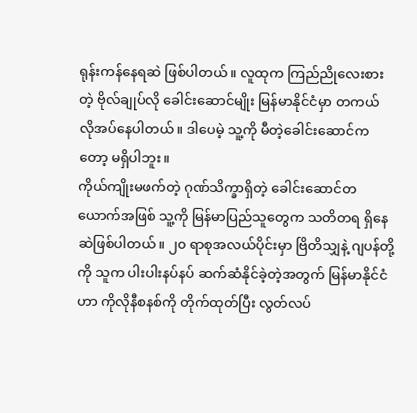ရုန်းကန်နေရဆဲ ဖြစ်ပါတယ်။ လူထုက ကြည်ညိုလေးစားတဲ့ ဗိုလ်ချုပ်လို ခေါင်းဆောင်မျိုး မြန်မာနိုင်ငံမှာ တကယ် လိုအပ်နေပါတယ်။ ဒါပေမဲ့ သူ့ကို မီတဲ့ခေါင်းဆောင်ကတော့ မရှိပါဘူး။
ကိုယ်ကျိုးမဖက်တဲ့ ဂုဏ်သိက္ခာရှိတဲ့ ခေါင်းဆောင်တယောက်အဖြစ် သူ့ကို မြန်မာပြည်သူတွေက သတိတရ ရှိနေဆဲဖြစ်ပါတယ်။ ၂၀ ရာစုအလယ်ပိုင်းမှာ ဗြိတိသျှနဲ့ ဂျပန်တို့ကို သူက ပါးပါးနပ်နပ် ဆက်ဆံနိုင်ခဲ့တဲ့အတွက် မြန်မာနိုင်ငံဟာ ကိုလိုနီစနစ်ကို တိုက်ထုတ်ပြီး လွတ်လပ်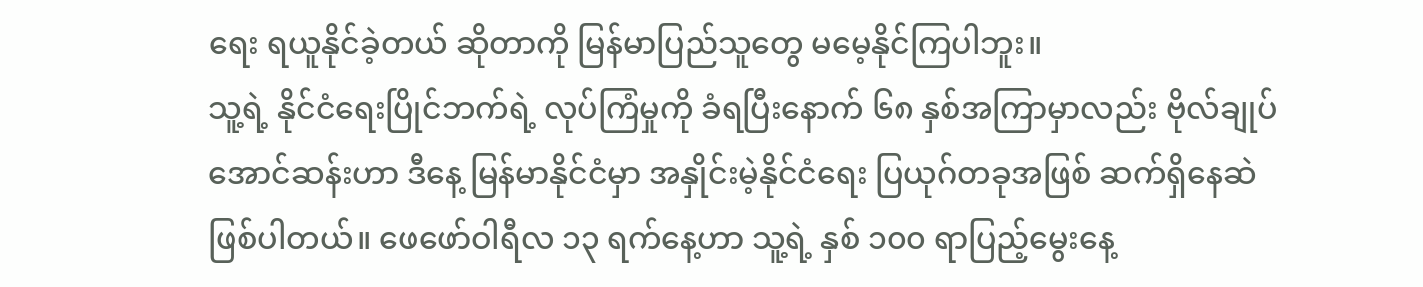ရေး ရယူနိုင်ခဲ့တယ် ဆိုတာကို မြန်မာပြည်သူတွေ မမေ့နိုင်ကြပါဘူး။
သူ့ရဲ့ နိုင်ငံရေးပြိုင်ဘက်ရဲ့ လုပ်ကြံမှုကို ခံရပြီးနောက် ၆၈ နှစ်အကြာမှာလည်း ဗိုလ်ချုပ်အောင်ဆန်းဟာ ဒီနေ့ မြန်မာနိုင်ငံမှာ အနှိုင်းမဲ့နိုင်ငံရေး ပြယုဂ်တခုအဖြစ် ဆက်ရှိနေဆဲဖြစ်ပါတယ်။ ဖေဖော်ဝါရီလ ၁၃ ရက်နေ့ဟာ သူ့ရဲ့ နှစ် ၁၀၀ ရာပြည့်မွေးနေ့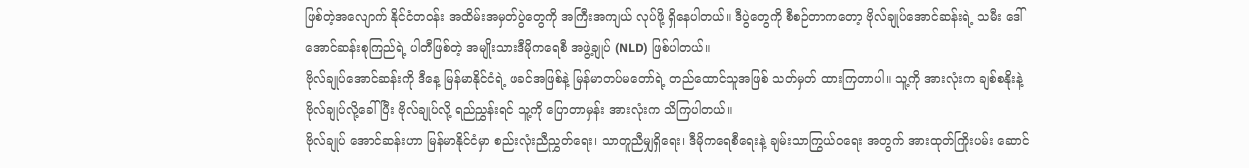ဖြစ်တဲ့အလျောက် နိုင်ငံတဝန်း အထိမ်းအမှတ်ပွဲတွေကို အကြီးအကျယ် လုပ်ဖို့ ရှိနေပါတယ်။ ဒီပွဲတွေကို စီစဉ်တာကတော့ ဗိုလ်ချုပ်အောင်ဆန်းရဲ့ သမီး ဒေါ်အောင်ဆန်းစုကြည်ရဲ့ ပါတီဖြစ်တဲ့ အမျိုးသားဒီမိုကရေစီ အဖွဲ့ချုပ် (NLD) ဖြစ်ပါတယ်။
ဗိုလ်ချုပ်အောင်ဆန်းကို ဒီနေ့ မြန်မာနိုင်ငံရဲ့ ဖခင်အဖြစ်နဲ့ မြန်မာတပ်မတော်ရဲ့ တည်ထောင်သူအဖြစ် သတ်မှတ် ထားကြတာပါ။ သူ့ကို အားလုံးက ချစ်စနိုးနဲ့ ဗိုလ်ချုပ်လို့ခေါ်ပြီး ဗိုလ်ချုပ်လို့ ရည်ညွှန်းရင် သူ့ကို ပြောတာမှန်း အားလုံးက သိကြပါတယ်။
ဗိုလ်ချုပ် အောင်ဆန်းဟာ မြန်မာနိုင်ငံမှာ စည်းလုံးညီညွှတ်ရေး၊ သာတူညီမျှရှိရေး၊ ဒီမိုကရေစီရေးနဲ့ ချမ်းသာကြွယ်ဝရေး အတွက် အားထုတ်ကြိုးပမ်း ဆောင်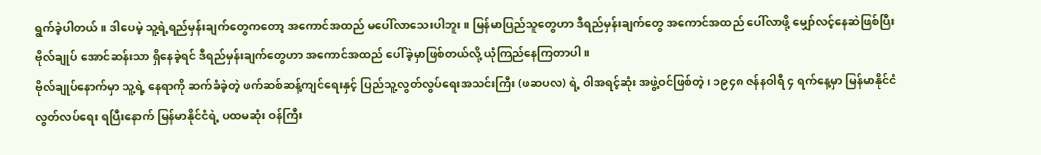ရွက်ခဲ့ပါတယ်။ ဒါပေမဲ့ သူ့ရဲ့ရည်မှန်းချက်တွေကတော့ အကောင်အထည် မပေါ်လာသေးပါဘူး။ မြန်မာပြည်သူတွေဟာ ဒီရည်မှန်းချက်တွေ အကောင်အထည် ပေါ်လာဖို့ မျှော်လင့်နေဆဲဖြစ်ပြီး ဗိုလ်ချုပ် အောင်ဆန်းသာ ရှိနေခဲ့ရင် ဒီရည်မှန်းချက်တွေဟာ အကောင်အထည် ပေါ်ခဲ့မှာဖြစ်တယ်လို့ ယုံကြည်နေကြတာပါ။
ဗိုလ်ချုပ်နောက်မှာ သူ့ရဲ့ နေရာကို ဆက်ခံခဲ့တဲ့ ဖက်ဆစ်ဆန့်ကျင်ရေးနှင့် ပြည်သူ့လွတ်လွပ်ရေးအသင်းကြီး (ဖဆပလ) ရဲ့ ဝါအရင့်ဆုံး အဖွဲ့ဝင်ဖြစ်တဲ့၊ ၁၉၄၈ ဇန်နဝါရီ ၄ ရက်နေ့မှာ မြန်မာနိုင်ငံလွတ်လပ်ရေး ရပြီးနောက် မြန်မာနိုင်ငံရဲ့ ပထမဆုံး ဝန်ကြီး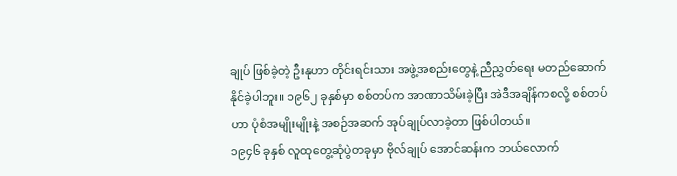ချုပ် ဖြစ်ခဲ့တဲ့ ဦးနုဟာ တိုင်းရင်းသား အဖွဲ့အစည်းတွေနဲ့ ညီညွှတ်ရေး မတည်ဆောက်နိုင်ခဲ့ပါဘူး။ ၁၉၆၂ ခုနှစ်မှာ စစ်တပ်က အာဏာသိမ်းခဲ့ပြီး အဲဒီအချိန်ကစလို့ စစ်တပ်ဟာ ပုံစံအမျိုးမျိုးနဲ့ အစဉ်အဆက် အုပ်ချုပ်လာခဲ့တာ ဖြစ်ပါတယ်။
၁၉၄၆ ခုနှစ် လူထုတွေ့ဆုံပွဲတခုမှာ ဗိုလ်ချုပ် အောင်ဆန်းက ဘယ်လောက်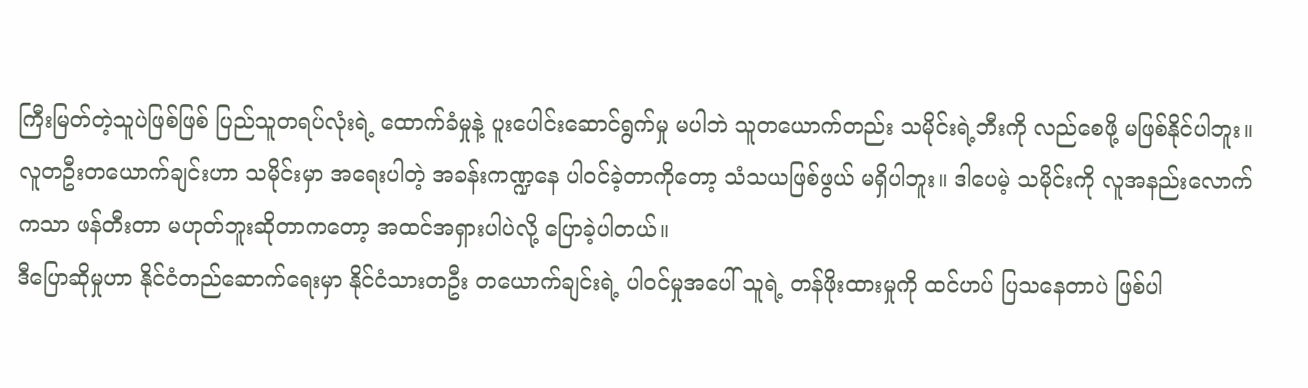ကြီးမြတ်တဲ့သူပဲဖြစ်ဖြစ် ပြည်သူတရပ်လုံးရဲ့ ထောက်ခံမှုနဲ့ ပူးပေါင်းဆောင်ရွက်မှု မပါဘဲ သူတယောက်တည်း သမိုင်းရဲ့ဘီးကို လည်စေဖို့ မဖြစ်နိုင်ပါဘူး။ လူတဦးတယောက်ချင်းဟာ သမိုင်းမှာ အရေးပါတဲ့ အခန်းကဏ္ဍနေ ပါဝင်ခဲ့တာကိုတော့ သံသယဖြစ်ဖွယ် မရှိပါဘူး။ ဒါပေမဲ့ သမိုင်းကို လူအနည်းလောက်ကသာ ဖန်တီးတာ မဟုတ်ဘူးဆိုတာကတော့ အထင်အရှားပါပဲလို့ ပြောခဲ့ပါတယ်။
ဒီပြောဆိုမှုဟာ နိုင်ငံတည်ဆောက်ရေးမှာ နိုင်ငံသားတဦး တယောက်ချင်းရဲ့ ပါဝင်မှုအပေါ် သူရဲ့ တန်ဖိုးထားမှုကို ထင်ဟပ် ပြသနေတာပဲ ဖြစ်ပါ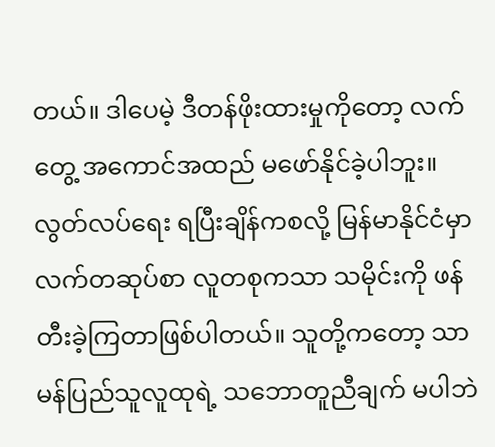တယ်။ ဒါပေမဲ့ ဒီတန်ဖိုးထားမှုကိုတော့ လက်တွေ့ အကောင်အထည် မဖော်နိုင်ခဲ့ပါဘူး။ လွတ်လပ်ရေး ရပြီးချိန်ကစလို့ မြန်မာနိုင်ငံမှာ လက်တဆုပ်စာ လူတစုကသာ သမိုင်းကို ဖန်တီးခဲ့ကြတာဖြစ်ပါတယ်။ သူတို့ကတော့ သာမန်ပြည်သူလူထုရဲ့ သဘောတူညီချက် မပါဘဲ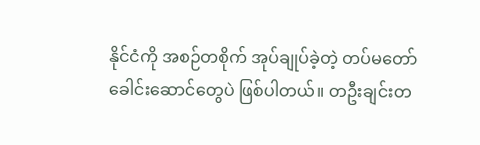နိုင်ငံကို အစဉ်တစိုက် အုပ်ချုပ်ခဲ့တဲ့ တပ်မတော်ခေါင်းဆောင်တွေပဲ ဖြစ်ပါတယ်။ တဦးချင်းတ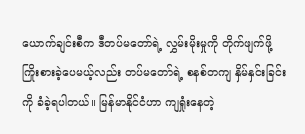ယောက်ချင်းစီက ဒီတပ်မတော်ရဲ့ လွှမ်းမိုးမှုကို တိုက်ဖျက်ဖို့ ကြိုးစားခဲ့ပေမယ့်လည်း တပ်မတော်ရဲ့ စနစ်တကျ နှိမ်နှင်းခြင်းကို ခံခဲ့ရပါတယ်။ မြန်မာနိုင်ငံဟာ ကျရှုံးနေတဲ့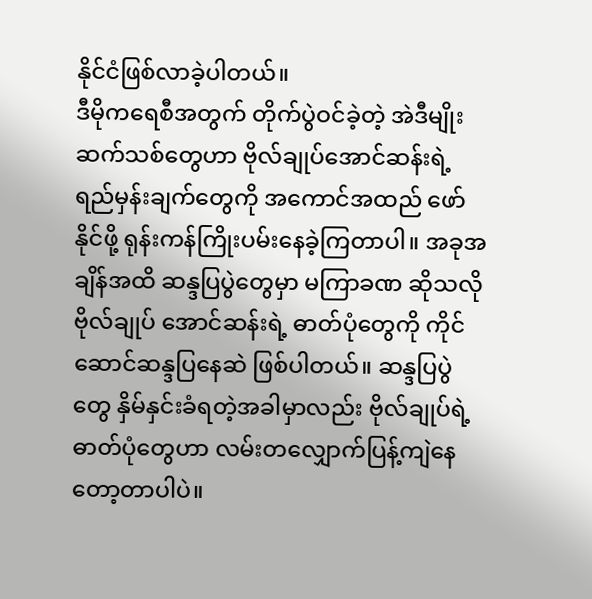နိုင်ငံဖြစ်လာခဲ့ပါတယ်။
ဒီမိုကရေစီအတွက် တိုက်ပွဲဝင်ခဲ့တဲ့ အဲဒီမျိုးဆက်သစ်တွေဟာ ဗိုလ်ချုပ်အောင်ဆန်းရဲ့ ရည်မှန်းချက်တွေကို အကောင်အထည် ဖော်နိုင်ဖို့ ရုန်းကန်ကြိုးပမ်းနေခဲ့ကြတာပါ။ အခုအချိန်အထိ ဆန္ဒပြပွဲတွေမှာ မကြာခဏ ဆိုသလို ဗိုလ်ချုပ် အောင်ဆန်းရဲ့ ဓာတ်ပုံတွေကို ကိုင်ဆောင်ဆန္ဒပြနေဆဲ ဖြစ်ပါတယ်။ ဆန္ဒပြပွဲတွေ နှိမ်နှင်းခံရတဲ့အခါမှာလည်း ဗိုလ်ချုပ်ရဲ့ ဓာတ်ပုံတွေဟာ လမ်းတလျှောက်ပြန့်ကျဲနေတော့တာပါပဲ။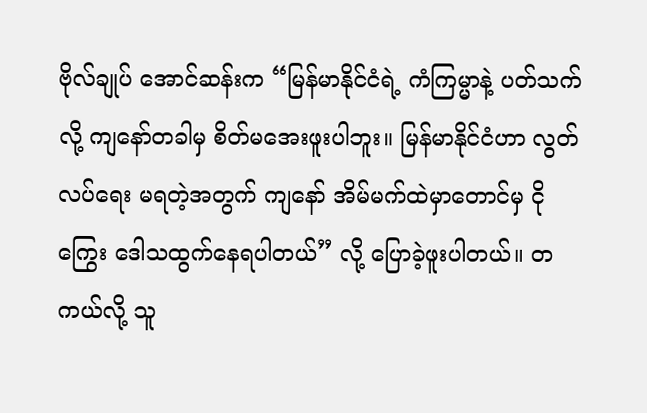ဗိုလ်ချုပ် အောင်ဆန်းက “မြန်မာနိုင်ငံရဲ့ ကံကြမ္မာနဲ့ ပတ်သက်လို့ ကျနော်တခါမှ စိတ်မအေးဖူးပါဘူး။ မြန်မာနိုင်ငံဟာ လွတ်လပ်ရေး မရတဲ့အတွက် ကျနော် အိမ်မက်ထဲမှာတောင်မှ ငိုကြွေး ဒေါသထွက်နေရပါတယ်” လို့ ပြောခဲ့ဖူးပါတယ်။ တကယ်လို့ သူ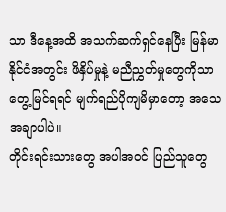သာ ဒီနေ့အထိ အသက်ဆက်ရှင်နေပြီး မြန်မာနိုင်ငံအတွင်း ဖိနှိပ်မှုနဲ့ မညီညွှတ်မှုတွေကိုသာ တွေ့မြင်ရရင် မျက်ရည်ပိုကျမိမှာတော့ အသေအချာပါပဲ။
တိုင်းရင်းသားတွေ အပါအဝင် ပြည်သူတွေ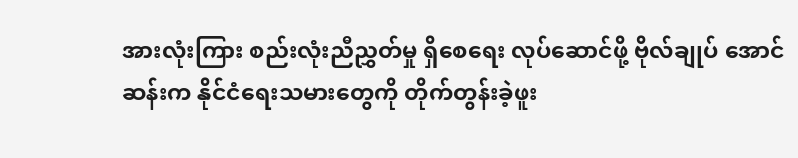အားလုံးကြား စည်းလုံးညီညွှတ်မှု ရှိစေရေး လုပ်ဆောင်ဖို့ ဗိုလ်ချုပ် အောင်ဆန်းက နိုင်ငံရေးသမားတွေကို တိုက်တွန်းခဲ့ဖူး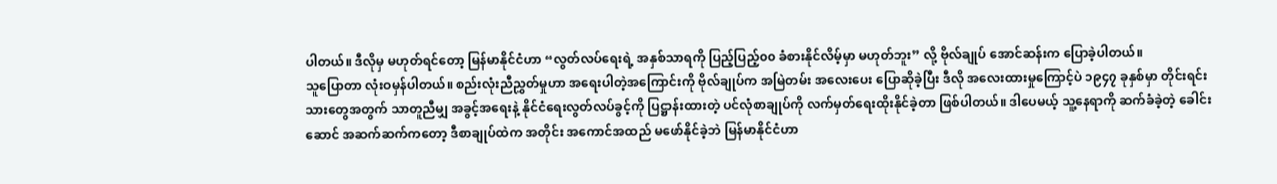ပါတယ်။ ဒီလိုမှ မဟုတ်ရင်တော့ မြန်မာနိုင်ငံဟာ “လွတ်လပ်ရေးရဲ့ အနှစ်သာရကို ပြည့်ပြည့်၀၀ ခံစားနိုင်လိမ့်မှာ မဟုတ်ဘူး” လို့ ဗိုလ်ချုပ် အောင်ဆန်းက ပြောခဲ့ပါတယ်။
သူပြောတာ လုံးဝမှန်ပါတယ်။ စည်းလုံးညီညွှတ်မှုဟာ အရေးပါတဲ့အကြောင်းကို ဗိုလ်ချုပ်က အမြဲတမ်း အလေးပေး ပြောဆိုခဲ့ပြီး ဒီလို အလေးထားမှုကြောင့်ပဲ ၁၉၄၇ ခုနှစ်မှာ တိုင်းရင်းသားတွေအတွက် သာတူညီမျှ အခွင့်အရေးနဲ့ နိုင်ငံရေးလွတ်လပ်ခွင့်ကို ပြဋ္ဌာန်းထားတဲ့ ပင်လုံစာချုပ်ကို လက်မှတ်ရေးထိုးနိုင်ခဲ့တာ ဖြစ်ပါတယ်။ ဒါပေမယ့် သူ့နေရာကို ဆက်ခံခဲ့တဲ့ ခေါင်းဆောင် အဆက်ဆက်ကတော့ ဒီစာချုပ်ထဲက အတိုင်း အကောင်အထည် မဖော်နိုင်ခဲ့ဘဲ မြန်မာနိုင်ငံဟာ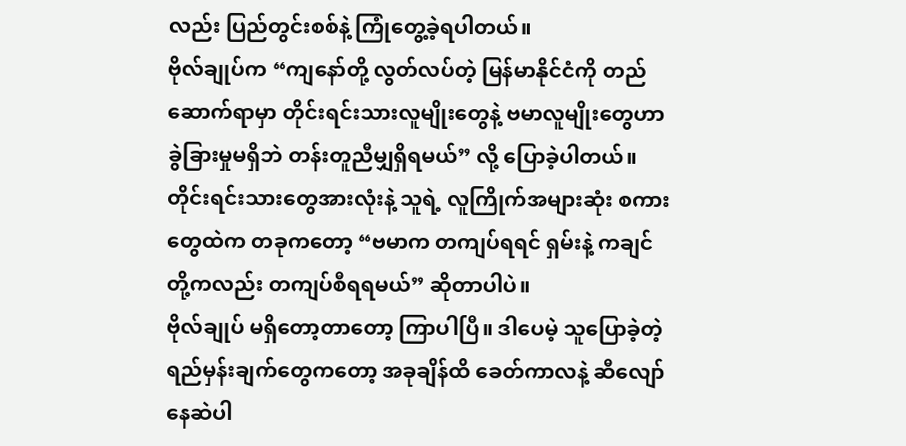လည်း ပြည်တွင်းစစ်နဲ့ ကြုံတွေ့ခဲ့ရပါတယ်။
ဗိုလ်ချုပ်က “ကျနော်တို့ လွတ်လပ်တဲ့ မြန်မာနိုင်ငံကို တည်ဆောက်ရာမှာ တိုင်းရင်းသားလူမျိုးတွေနဲ့ ဗမာလူမျိုးတွေဟာ ခွဲခြားမှုမရှိဘဲ တန်းတူညီမျှရှိရမယ်” လို့ ပြောခဲ့ပါတယ်။ တိုင်းရင်းသားတွေအားလုံးနဲ့ သူရဲ့ လူကြိုက်အများဆုံး စကားတွေထဲက တခုကတော့ “ဗမာက တကျပ်ရရင် ရှမ်းနဲ့ ကချင်တို့ကလည်း တကျပ်စီရရမယ်” ဆိုတာပါပဲ။
ဗိုလ်ချုပ် မရှိတော့တာတော့ ကြာပါပြီ။ ဒါပေမဲ့ သူပြောခဲ့တဲ့ ရည်မှန်းချက်တွေကတော့ အခုချိန်ထိ ခေတ်ကာလနဲ့ ဆီလျော်နေဆဲပါ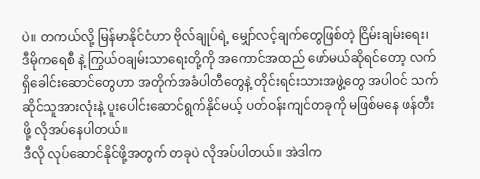ပဲ။ တကယ်လို့ မြန်မာနိုင်ငံဟာ ဗိုလ်ချုပ်ရဲ့ မျှော်လင့်ချက်တွေဖြစ်တဲ့ ငြိမ်းချမ်းရေး၊ ဒီမိုကရေစီ နဲ့ ကြွယ်ဝချမ်းသာရေးတို့ကို အကောင်အထည် ဖော်မယ်ဆိုရင်တော့ လက်ရှိခေါင်းဆောင်တွေဟာ အတိုက်အခံပါတီတွေနဲ့ တိုင်းရင်းသားအဖွဲ့တွေ အပါဝင် သက်ဆိုင်သူအားလုံးနဲ့ ပူးပေါင်းဆောင်ရွက်နိုင်မယ့် ပတ်ဝန်းကျင်တခုကို မဖြစ်မနေ ဖန်တီးဖို့ လိုအပ်နေပါတယ်။
ဒီလို လုပ်ဆောင်နိုင်ဖို့အတွက် တခုပဲ လိုအပ်ပါတယ်။ အဲဒါက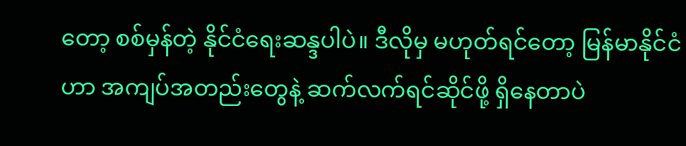တော့ စစ်မှန်တဲ့ နိုင်ငံရေးဆန္ဒပါပဲ။ ဒီလိုမှ မဟုတ်ရင်တော့ မြန်မာနိုင်ငံဟာ အကျပ်အတည်းတွေနဲ့ ဆက်လက်ရင်ဆိုင်ဖို့ ရှိနေတာပဲ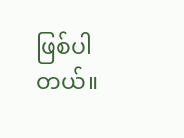ဖြစ်ပါတယ်။